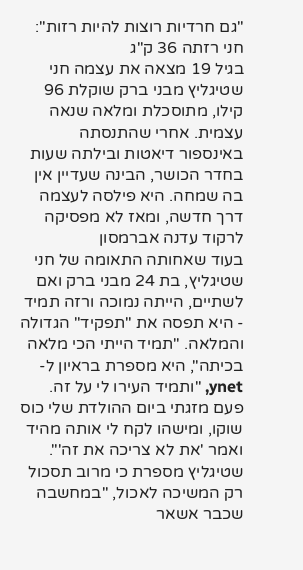"גם חרדיות רוצות להיות רזות": חני רזתה 36 ק"ג
בגיל 19 מצאה את עצמה חני שטיגליץ מבני ברק שוקלת 96 קילו, מתוסכלת ומלאה שנאה עצמית. אחרי שהתנסתה באינספור דיאטות ובילתה שעות בחדר הכושר, הבינה שעדיין אין בה שמחה. היא פילסה לעצמה דרך חדשה, ומאז לא מפסיקה לרקוד עדנה אברמסון
בעוד שאחותה התאומה של חני שטיגליץ, בת 24 מבני ברק ואם לשתיים, הייתה נמוכה ורזה תמיד - היא תפסה את "תפקיד" הגדולה והמלאה. "תמיד הייתי הכי מלאה בכיתה", היא מספרת בראיון ל-ynet, "ותמיד העירו לי על זה. פעם מזגתי ביום ההולדת שלי כוס שוקו, ומישהו לקח לי אותה מהיד ואמר 'את לא צריכה את זה'".
שטיגליץ מספרת כי מרוב תסכול רק המשיכה לאכול, "במחשבה שכבר אשאר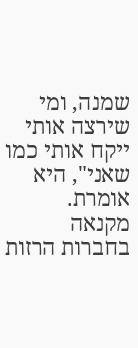שמנה, ומי שירצה אותי ייקח אותי כמו שאני", היא אומרת.
מקנאה בחברות הרזות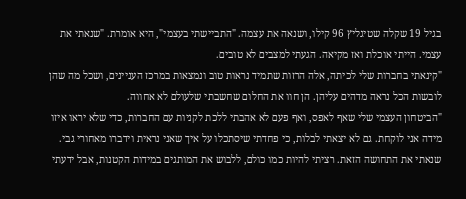בגיל 19 שקלה שטיגליץ 96 קילו, ושנאה את עצמה. "התביישתי בעצמי", היא אומרת. "שנאתי את עצמי. הייתי אוכלת ואז מקיאה. הגעתי למצבים לא טובים.
"קינאתי בחברות שלי לכיתה, אלה הרזות שתמיד נראות טוב ונמצאות במרכז העניינים, ושכל מה שהן לובשות הכל נראה מדהים עליהן. הן חוו את החלום שחשבתי שלעולם לא אחווה.
"הביטחון העצמי שלי שאף לאפס, ואף פעם לא אהבתי ללכת לקניות עם החברות, כדי שלא יראו איזו מידה אני לוקחת. גם לא יצאתי לבלות, כי פחדתי שיסתכלו על איך שאני נראית וידברו מאחורי גבי. שנאתי את התחושה הזאת. רציתי להיות כמו כולם, ללבוש את המותגים במידות הקטנות, אבל ידעתי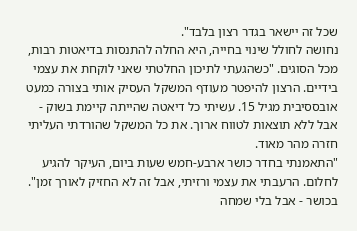שכל זה יישאר בגדר רצון בלבד".
נחושה לחולל שינוי בחייה, היא החלה להתנסות בדיאטות רבות, מכל הסוגים. "כשהגעתי לתיכון החלטתי שאני לוקחת את עצמי בידיים. הרצון להיפטר מעודף המשקל העסיק אותי בצורה כמעט אובססיבית מגיל 15. עשיתי כל דיאטה שהייתה קיימת בשוק - אבל ללא תוצאות לטווח ארוך. את כל המשקל שהורדתי העליתי חזרה מהר מאוד.
"התאמנתי בחדר כושר ארבע-חמש שעות ביום, העיקר להגיע לחלום. הרעבתי את עצמי ורזיתי, אבל זה לא החזיק לאורך זמן".
בכושר - אבל בלי שמחה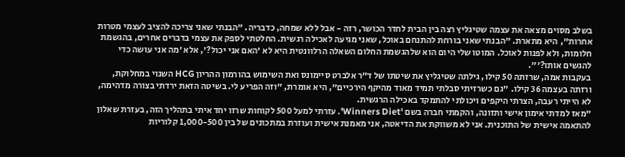בשלב מסוים מצאה את עצמה שטיגליץ רצה בין הבית לחדר הכושר, רזה - אבל ללא שמחה, כדבריה. "הבנתי שאני צריכה להציב לעצמי מטרות אחרות", היא מתארת. "הבנתי שאני בורחת להתנחם באוכל, שאני מגיעה לאכילה רגשית. החלטתי לספק את עצמי בדברים אחרים, בהגשמת חלומות, ולא לפנות לאוכל. המוטו שלי היום הוא שלהגשמת החלום השאלה הרלוונטית היא לא 'האם אני יכול?', אלא 'מה אני עושה כדי להגשים אותו?'".
בעקבות אמה, שרזתה 50 קילו, גילתה שטיגליץ את שיטתו של ד"ר אלברט סיימונס ואת השימוש בהורמון ההריון HCG השנוי במחלוקת, ורזתה בעצמה 36 קילו. "גם כשרזיתי סבלתי תמיד מאוד מהיקף הירכיים", היא אומרת, "וזה הפריע לי. בשיטה הזאת ירדתי בצורה מדהימה, לא הייתי רעבה, הצרתי היקפים ויכולתי להתמקד באכילה הרגשית.
"מאז למדתי אימון אישי ותזונה, והקמתי חברה בשם 'Winners Diet'. עזרתי למעל 500 לקוחות שרזו יחד איתי בתהליך הזה, בעזרת שאלון להתאמה אישית של התוכנית. אני לא משווקת את הדיאטה, אני מאמנת אישית ועוזרת במתכונים של בין 1,000-500 קלוריות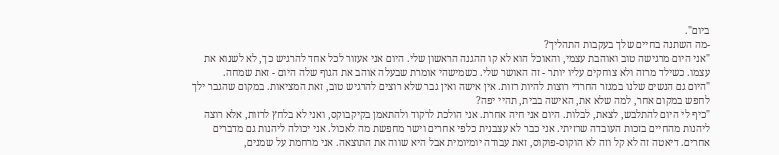ביום".
-מה השתנה בחיים שלך בעקבות התהליך?
"אני היום מרגישה טוב ואוהבת עצמי, והאוכל הוא לא קו ההגנה הראשון שלי. היום אני אעזור לכל אחד להרגיש כך, לא לשנוא את עצמו. כשילד מרזה ולא צוחקים עליו יותר - זה האושר שלי. כשמישהי אומרת שבעלה אוהב את הגוף שלה היום - זאת שמחה.
"היום גם הנשים שלנו במגזר החרדי רוצות להיות רזות. אין אישה ואין גבר שלא רוצים להרגיש טוב, זאת המציאות. במקום שהגבר ילך לחפש במקום אחר, למה שלא את, האישה בבית, תהיי יפה?
"כיף לי היום להתלבש, לצאת, לבלות. היום אני חיה אחרת. אני הולכת לרקוד ולהתאמן בקיקבוקס, ואני לא בלחץ לרזות, אלא רוצה ליהנות מהחיים בזכות העובדה שרזיתי. אני כבר לא עצבנית כלפי אחרים וישר מחפשת מה לאכול. אני יכולה ליהנות גם מדברים אחרים. דיאטה זה לא קל וזה לא הוקוס-פוקוס, זאת עבודה יומיומית אבל היא שווה את התוצאה. אני מרחמת על שמנים,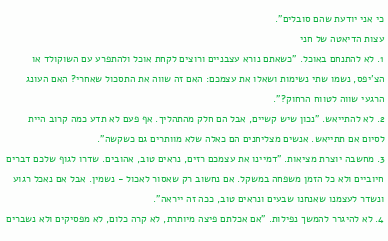כי אני יודעת שהם סובלים".
עצות הדיאטה של חני
1. לא להתנחם באוכל. "כשאתם נורא עצבניים ורוצים לקחת אוכל ולהתפרע עם השוקולד או הצ'יפס, נשמו שתי נשימות ושאלו את עצמכם: האם זה שווה את התסכול שאחרי? האם העונג הרגעי שווה לטווח הרחוק?".
2. לא להתייאש. "נכון שיש קשיים, אבל הם חלק מהתהליך. אף פעם לא תדע כמה קרוב היית לסיום אם תתייאש. אנשים מצליחנים הם כאלה שלא מוותרים גם כשקשה".
3. מחשבה יוצרת מציאות. "דמיינו את עצמכם רזים, נראים טוב, אהובים. שדרו לגוף שלכם דברים חיוביים ולא כל הזמן משפחה במשקל. אם נחשוב רק שאסור לאכול - נשמין. אבל אם נאכל רגוע ונשדר לעצמנו שאנחנו שבעים ונראים טוב, ככה זה ייראה".
4. לא להיגרר להמשך נפילות. "אם אכלתם פיצה מיותרת, לא קרה כלום, לא מפסיקים ולא נשברים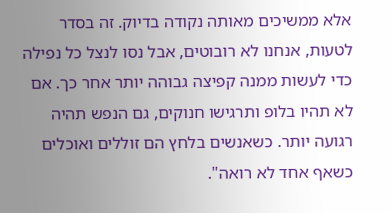אלא ממשיכים מאותה נקודה בדיוק. זה בסדר לטעות, אנחנו לא רובוטים, אבל נסו לנצל כל נפילה כדי לעשות ממנה קפיצה גבוהה יותר אחר כך. אם לא תהיו בלופ ותרגישו חנוקים, גם הנפש תהיה רגועה יותר. כשאנשים בלחץ הם זוללים ואוכלים כשאף אחד לא רואה".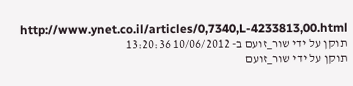http://www.ynet.co.il/articles/0,7340,L-4233813,00.html
תוקן על ידי שור_זועם ב- 10/06/2012 13:20:36
תוקן על ידי שור_זועם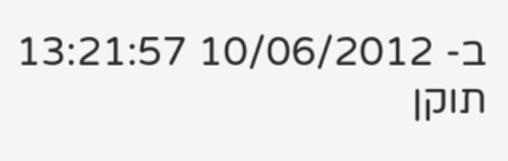ב- 10/06/2012 13:21:57
תוקן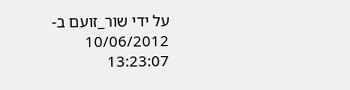על ידי שור_זועם ב- 10/06/2012 13:23:07